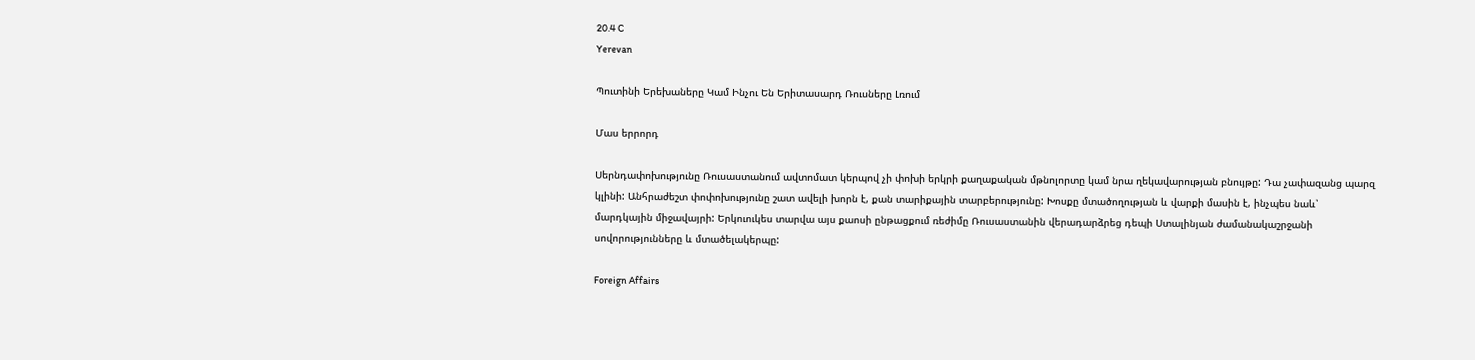20.4 C
Yerevan

Պուտինի Երեխաները Կամ Ինչու Են Երիտասարդ Ռուսները Լռում

Մաս երրորդ

Սերնդափոխությունը Ռուսաստանում ավտոմատ կերպով չի փոխի երկրի քաղաքական մթնոլորտը կամ նրա ղեկավարության բնույթը: Դա չափազանց պարզ կլինի: Անհրաժեշտ փոփոխությունը շատ ավելի խորն է, քան տարիքային տարբերությունը: Խոսքը մտածողության և վարքի մասին է, ինչպես նաև՝ մարդկային միջավայրի: Երկուուկես տարվա այս քաոսի ընթացքում ռեժիմը Ռուսաստանին վերադարձրեց դեպի Ստալինյան ժամանակաշրջանի սովորությունները և մտածելակերպը:

Foreign Affairs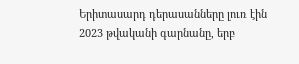Երիտասարդ դերասանները լուռ էին 2023 թվականի գարնանը, երբ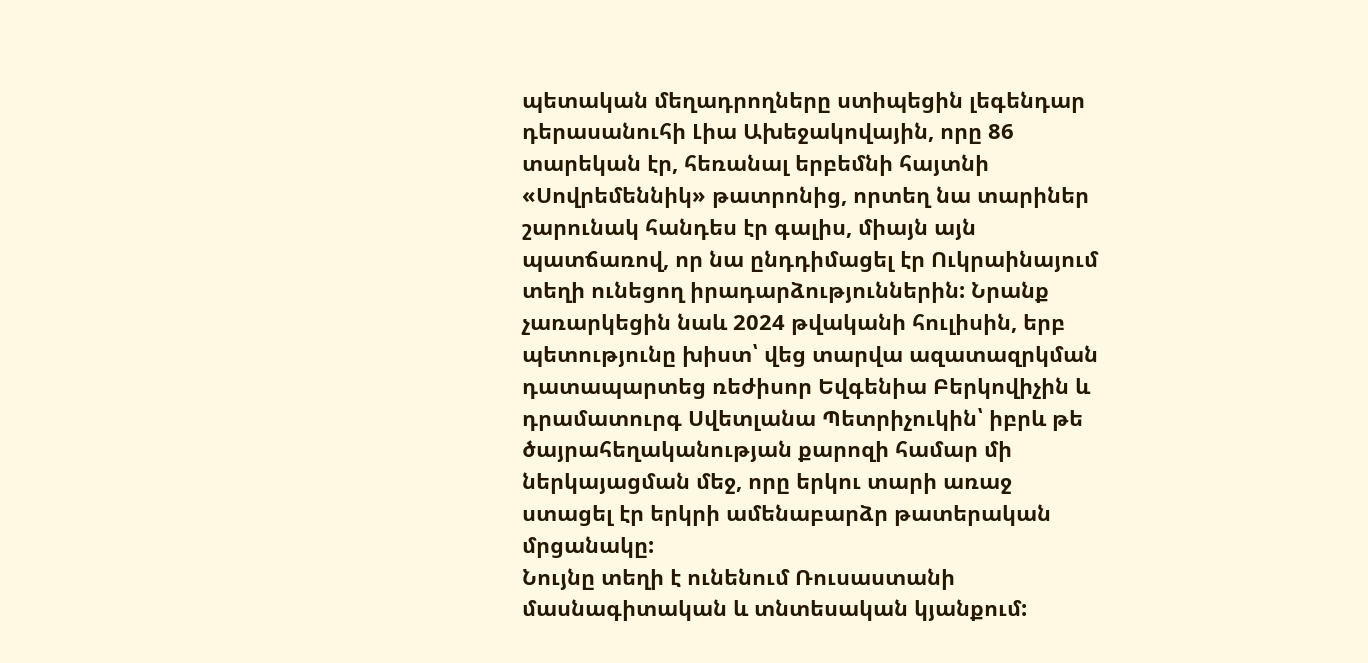պետական մեղադրողները ստիպեցին լեգենդար դերասանուհի Լիա Ախեջակովային, որը 86 տարեկան էր, հեռանալ երբեմնի հայտնի «Սովրեմեննիկ» թատրոնից, որտեղ նա տարիներ շարունակ հանդես էր գալիս, միայն այն պատճառով, որ նա ընդդիմացել էր Ուկրաինայում տեղի ունեցող իրադարձություններին: Նրանք չառարկեցին նաև 2024 թվականի հուլիսին, երբ պետությունը խիստ՝ վեց տարվա ազատազրկման դատապարտեց ռեժիսոր Եվգենիա Բերկովիչին և դրամատուրգ Սվետլանա Պետրիչուկին՝ իբրև թե ծայրահեղականության քարոզի համար մի ներկայացման մեջ, որը երկու տարի առաջ ստացել էր երկրի ամենաբարձր թատերական մրցանակը:
Նույնը տեղի է ունենում Ռուսաստանի մասնագիտական և տնտեսական կյանքում: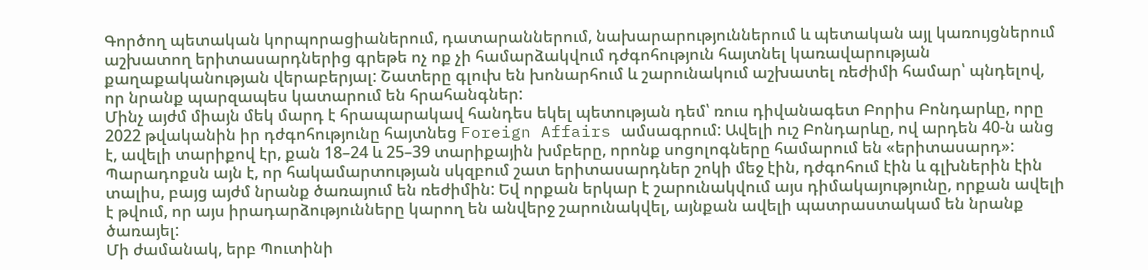Գործող պետական կորպորացիաներում, դատարաններում, նախարարություններում և պետական այլ կառույցներում աշխատող երիտասարդներից գրեթե ոչ ոք չի համարձակվում դժգոհություն հայտնել կառավարության քաղաքականության վերաբերյալ: Շատերը գլուխ են խոնարհում և շարունակում աշխատել ռեժիմի համար՝ պնդելով, որ նրանք պարզապես կատարում են հրահանգներ:
Մինչ այժմ միայն մեկ մարդ է հրապարակավ հանդես եկել պետության դեմ՝ ռուս դիվանագետ Բորիս Բոնդարևը, որը 2022 թվականին իր դժգոհությունը հայտնեց Foreign Affairs ամսագրում: Ավելի ուշ Բոնդարևը, ով արդեն 40‑ն անց է, ավելի տարիքով էր, քան 18–24 և 25–39 տարիքային խմբերը, որոնք սոցոլոգները համարում են «երիտասարդ»:
Պարադոքսն այն է, որ հակամարտության սկզբում շատ երիտասարդներ շոկի մեջ էին, դժգոհում էին և գլխներին էին տալիս, բայց այժմ նրանք ծառայում են ռեժիմին: Եվ որքան երկար է շարունակվում այս դիմակայությունը, որքան ավելի է թվում, որ այս իրադարձությունները կարող են անվերջ շարունակվել, այնքան ավելի պատրաստակամ են նրանք ծառայել:
Մի ժամանակ, երբ Պուտինի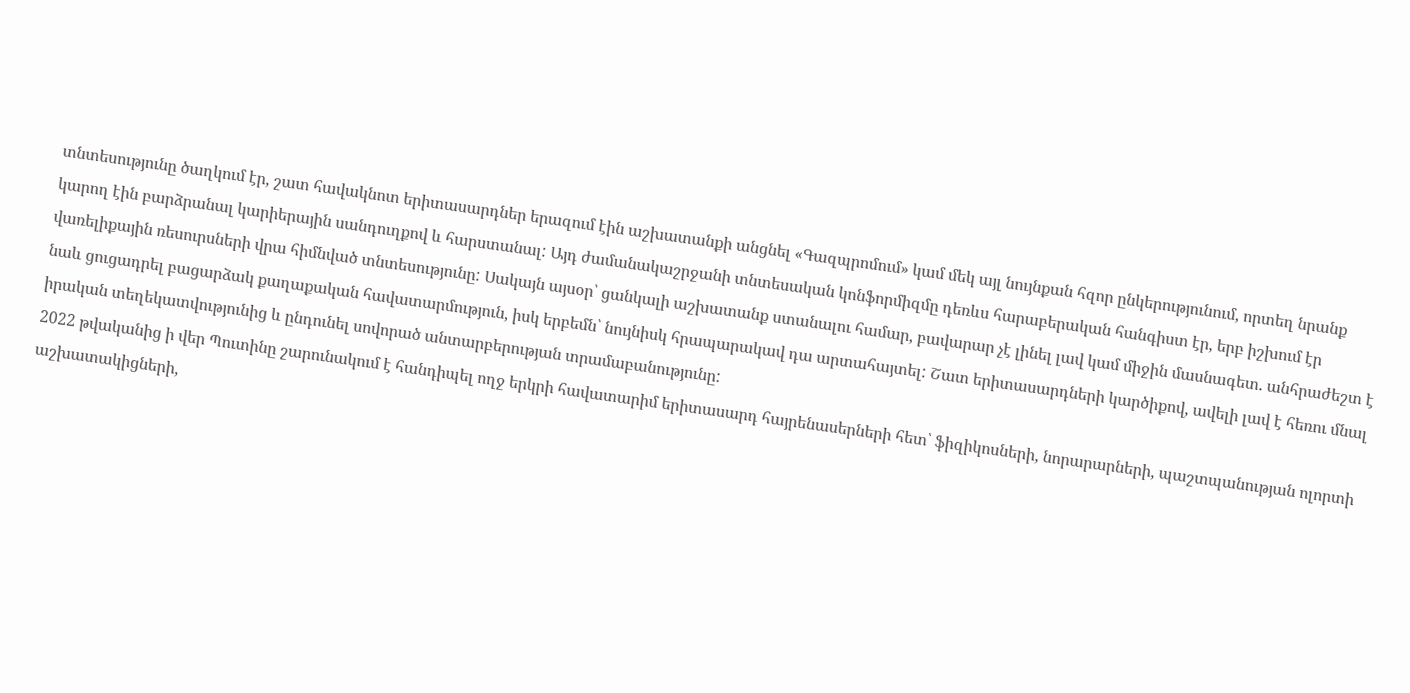տնտեսությունը ծաղկում էր, շատ հավակնոտ երիտասարդներ երազում էին աշխատանքի անցնել «Գազպրոմում» կամ մեկ այլ նույնքան հզոր ընկերությունում, որտեղ նրանք կարող էին բարձրանալ կարիերային սանդուղքով և հարստանալ: Այդ ժամանակաշրջանի տնտեսական կոնֆորմիզմը դեռևս հարաբերական հանգիստ էր, երբ իշխում էր վառելիքային ռեսուրսների վրա հիմնված տնտեսությունը: Սակայն այսօր՝ ցանկալի աշխատանք ստանալու համար, բավարար չէ լինել լավ կամ միջին մասնագետ. անհրաժեշտ է նաև ցուցադրել բացարձակ քաղաքական հավատարմություն, իսկ երբեմն՝ նույնիսկ հրապարակավ դա արտահայտել: Շատ երիտասարդների կարծիքով, ավելի լավ է հեռու մնալ իրական տեղեկատվությունից և ընդունել սովորած անտարբերության տրամաբանությունը:
2022 թվականից ի վեր Պուտինը շարունակում է հանդիպել ողջ երկրի հավատարիմ երիտասարդ հայրենասերների հետ՝ ֆիզիկոսների, նորարարների, պաշտպանության ոլորտի աշխատակիցների,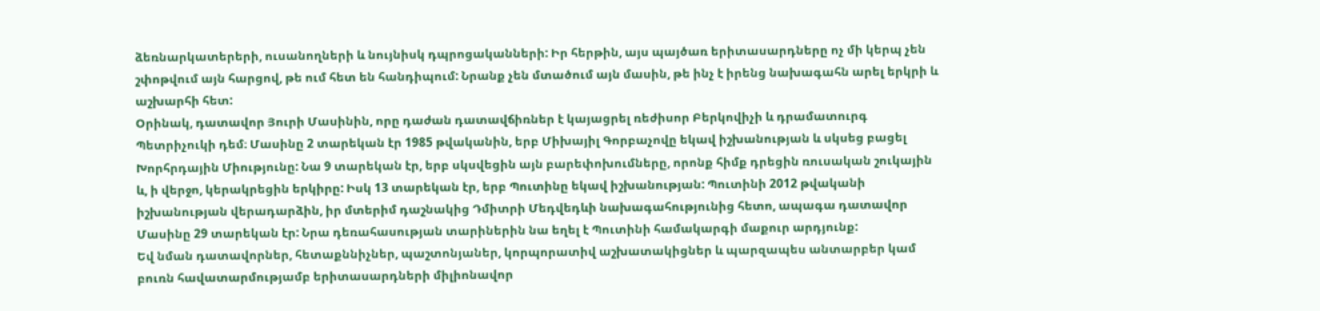ձեռնարկատերերի, ուսանողների և նույնիսկ դպրոցականների: Իր հերթին, այս պայծառ երիտասարդները ոչ մի կերպ չեն շփոթվում այն հարցով, թե ում հետ են հանդիպում: Նրանք չեն մտածում այն մասին, թե ինչ է իրենց նախագահն արել երկրի և աշխարհի հետ:
Օրինակ, դատավոր Յուրի Մասինին, որը դաժան դատավճիռներ է կայացրել ռեժիսոր Բերկովիչի և դրամատուրգ Պետրիչուկի դեմ։ Մասինը 2 տարեկան էր 1985 թվականին, երբ Միխայիլ Գորբաչովը եկավ իշխանության և սկսեց բացել Խորհրդային Միությունը: Նա 9 տարեկան էր, երբ սկսվեցին այն բարեփոխումները, որոնք հիմք դրեցին ռուսական շուկային և, ի վերջո, կերակրեցին երկիրը: Իսկ 13 տարեկան էր, երբ Պուտինը եկավ իշխանության: Պուտինի 2012 թվականի իշխանության վերադարձին, իր մտերիմ դաշնակից Դմիտրի Մեդվեդևի նախագահությունից հետո, ապագա դատավոր Մասինը 29 տարեկան էր: Նրա դեռահասության տարիներին նա եղել է Պուտինի համակարգի մաքուր արդյունք:
Եվ նման դատավորներ, հետաքննիչներ, պաշտոնյաներ, կորպորատիվ աշխատակիցներ և պարզապես անտարբեր կամ բուռն հավատարմությամբ երիտասարդների միլիոնավոր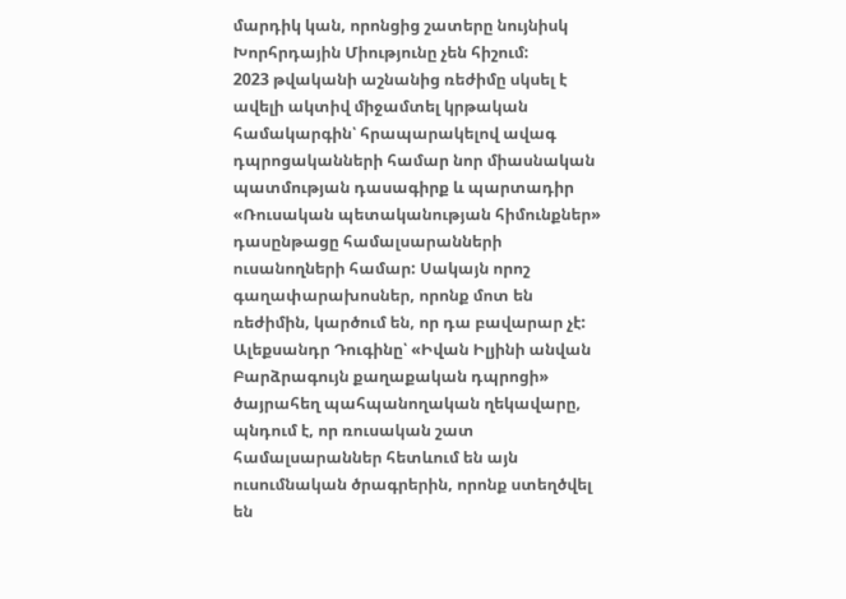մարդիկ կան, որոնցից շատերը նույնիսկ Խորհրդային Միությունը չեն հիշում:
2023 թվականի աշնանից ռեժիմը սկսել է ավելի ակտիվ միջամտել կրթական համակարգին՝ հրապարակելով ավագ դպրոցականների համար նոր միասնական պատմության դասագիրք և պարտադիր «Ռուսական պետականության հիմունքներ» դասընթացը համալսարանների ուսանողների համար: Սակայն որոշ գաղափարախոսներ, որոնք մոտ են ռեժիմին, կարծում են, որ դա բավարար չէ:
Ալեքսանդր Դուգինը՝ «Իվան Իլյինի անվան Բարձրագույն քաղաքական դպրոցի» ծայրահեղ պահպանողական ղեկավարը, պնդում է, որ ռուսական շատ համալսարաններ հետևում են այն ուսումնական ծրագրերին, որոնք ստեղծվել են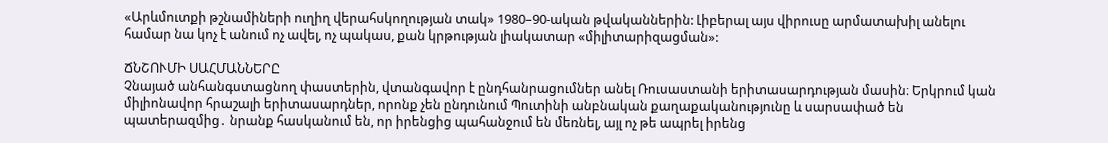«Արևմուտքի թշնամիների ուղիղ վերահսկողության տակ» 1980–90-ական թվականներին: Լիբերալ այս վիրուսը արմատախիլ անելու համար նա կոչ է անում ոչ ավել, ոչ պակաս, քան կրթության լիակատար «միլիտարիզացման»:

ՃՆՇՈՒՄԻ ՍԱՀՄԱՆՆԵՐԸ
Չնայած անհանգստացնող փաստերին, վտանգավոր է ընդհանրացումներ անել Ռուսաստանի երիտասարդության մասին։ Երկրում կան միլիոնավոր հրաշալի երիտասարդներ, որոնք չեն ընդունում Պուտինի անբնական քաղաքականությունը և սարսափած են պատերազմից․ նրանք հասկանում են, որ իրենցից պահանջում են մեռնել, այլ ոչ թե ապրել իրենց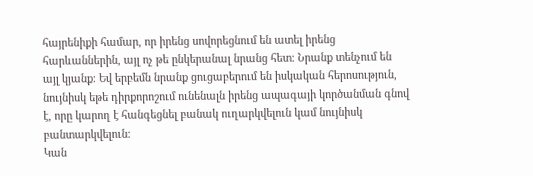հայրենիքի համար, որ իրենց սովորեցնում են ատել իրենց հարևաններին, այլ ոչ թե ընկերանալ նրանց հետ։ Նրանք տենչում են այլ կյանք։ Եվ երբեմն նրանք ցուցաբերում են իսկական հերոսություն, նույնիսկ եթե դիրքորոշում ունենալն իրենց ապագայի կործանման գնով է, որը կարող է հանգեցնել բանակ ուղարկվելուն կամ նույնիսկ բանտարկվելուն։
Կան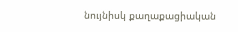նույնիսկ քաղաքացիական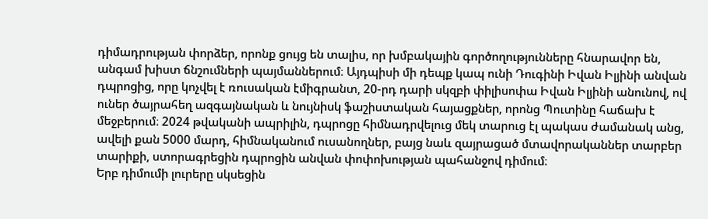դիմադրության փորձեր, որոնք ցույց են տալիս, որ խմբակային գործողությունները հնարավոր են, անգամ խիստ ճնշումների պայմաններում։ Այդպիսի մի դեպք կապ ունի Դուգինի Իվան Իլյինի անվան դպրոցից, որը կոչվել է ռուսական էմիգրանտ, 20-րդ դարի սկզբի փիլիսոփա Իվան Իլյինի անունով, ով ուներ ծայրահեղ ազգայնական և նույնիսկ ֆաշիստական հայացքներ, որոնց Պուտինը հաճախ է մեջբերում։ 2024 թվականի ապրիլին, դպրոցը հիմնադրվելուց մեկ տարուց էլ պակաս ժամանակ անց, ավելի քան 5000 մարդ, հիմնականում ուսանողներ, բայց նաև զայրացած մտավորականներ տարբեր տարիքի, ստորագրեցին դպրոցին անվան փոփոխության պահանջով դիմում։
Երբ դիմումի լուրերը սկսեցին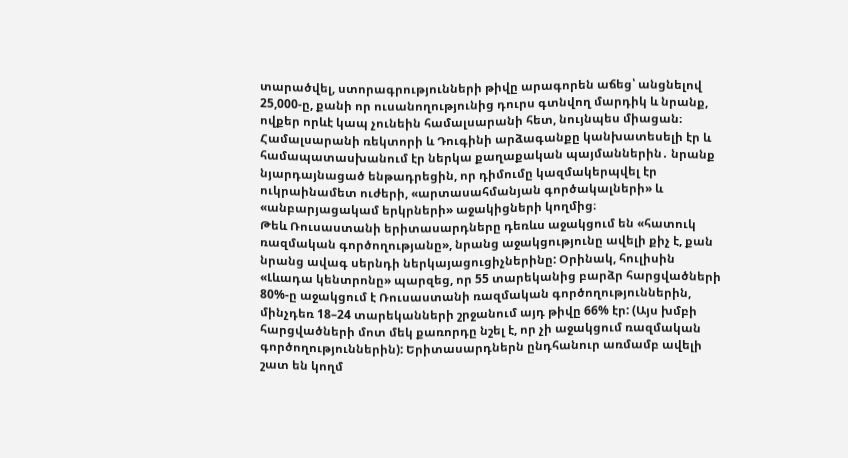տարածվել, ստորագրությունների թիվը արագորեն աճեց՝ անցնելով 25,000‑ը, քանի որ ուսանողությունից դուրս գտնվող մարդիկ և նրանք, ովքեր որևէ կապ չունեին համալսարանի հետ, նույնպես միացան։ Համալսարանի ռեկտորի և Դուգինի արձագանքը կանխատեսելի էր և համապատասխանում էր ներկա քաղաքական պայմաններին․ նրանք նյարդայնացած ենթադրեցին, որ դիմումը կազմակերպվել էր ուկրաինամետ ուժերի, «արտասահմանյան գործակալների» և «անբարյացակամ երկրների» աջակիցների կողմից։
Թեև Ռուսաստանի երիտասարդները դեռևս աջակցում են «հատուկ ռազմական գործողությանը», նրանց աջակցությունը ավելի քիչ է, քան նրանց ավագ սերնդի ներկայացուցիչներինը: Օրինակ, հուլիսին «Լևադա կենտրոնը» պարզեց, որ 55 տարեկանից բարձր հարցվածների 80%-ը աջակցում է Ռուսաստանի ռազմական գործողություններին, մինչդեռ 18–24 տարեկանների շրջանում այդ թիվը 66% էր: (Այս խմբի հարցվածների մոտ մեկ քառորդը նշել է, որ չի աջակցում ռազմական գործողություններին): Երիտասարդներն ընդհանուր առմամբ ավելի շատ են կողմ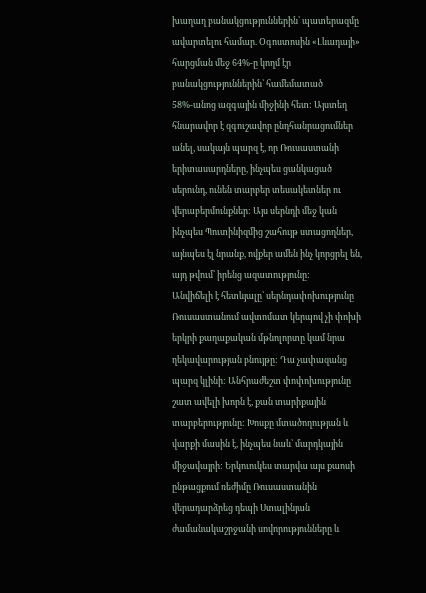խաղաղ բանակցություններին՝ պատերազմը ավարտելու համար. Օգոստոսին «Լևադայի» հարցման մեջ 64%-ը կողմ էր բանակցություններին՝ համեմատած 58%-անոց ազգային միջինի հետ: Այստեղ հնարավոր է զգուշավոր ընդհանրացումներ անել, սակայն պարզ է, որ Ռուսաստանի երիտասարդները, ինչպես ցանկացած սերունդ, ունեն տարբեր տեսակետներ ու վերաբերմունքներ: Այս սերնդի մեջ կան ինչպես Պուտինիզմից շահույթ ստացողներ, այնպես էլ նրանք, ովքեր ամեն ինչ կորցրել են, այդ թվում՝ իրենց ազատությունը:
Անվիճելի է հետևյալը՝ սերնդափոխությունը Ռուսաստանում ավտոմատ կերպով չի փոխի երկրի քաղաքական մթնոլորտը կամ նրա ղեկավարության բնույթը: Դա չափազանց պարզ կլինի: Անհրաժեշտ փոփոխությունը շատ ավելի խորն է, քան տարիքային տարբերությունը: Խոսքը մտածողության և վարքի մասին է, ինչպես նաև՝ մարդկային միջավայրի: Երկուուկես տարվա այս քաոսի ընթացքում ռեժիմը Ռուսաստանին վերադարձրեց դեպի Ստալինյան ժամանակաշրջանի սովորությունները և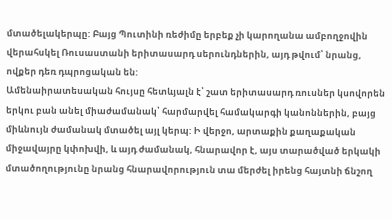մտածելակերպը: Բայց Պուտինի ռեժիմը երբեք չի կարողանա ամբողջովին վերահսկել Ռուսաստանի երիտասարդ սերունդներին, այդ թվում՝ նրանց, ովքեր դեռ դպրոցական են:
Ամենաիրատեսական հույսը հետևյալն է՝ շատ երիտասարդ ռուսներ կսովորեն երկու բան անել միաժամանակ՝ հարմարվել համակարգի կանոններին, բայց միևնույն ժամանակ մտածել այլ կերպ: Ի վերջո, արտաքին քաղաքական միջավայրը կփոխվի, և այդ ժամանակ, հնարավոր է, այս տարածված երկակի մտածողությունը նրանց հնարավորություն տա մերժել իրենց հայտնի ճնշող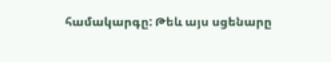համակարգը: Թեև այս սցենարը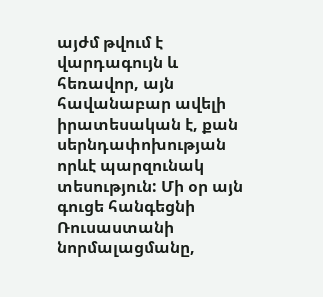այժմ թվում է վարդագույն և հեռավոր, այն հավանաբար ավելի իրատեսական է, քան սերնդափոխության որևէ պարզունակ տեսություն: Մի օր այն գուցե հանգեցնի Ռուսաստանի նորմալացմանը,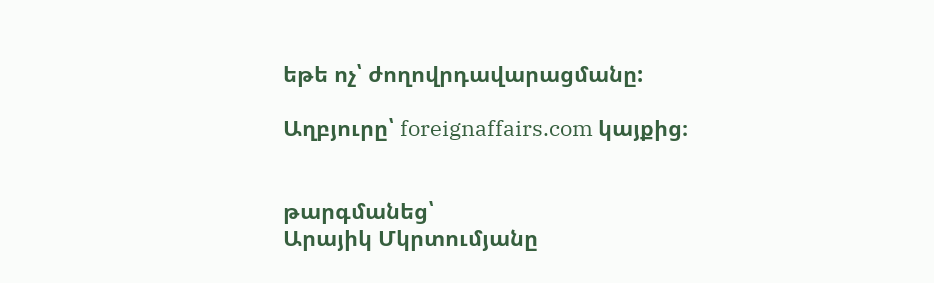եթե ոչ՝ ժողովրդավարացմանը:

Աղբյուրը՝ foreignaffairs.com կայքից։


թարգմանեց՝
Արայիկ Մկրտումյանը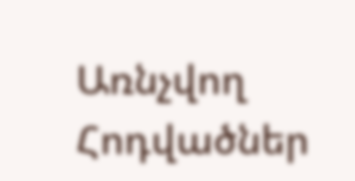Առնչվող Հոդվածներ